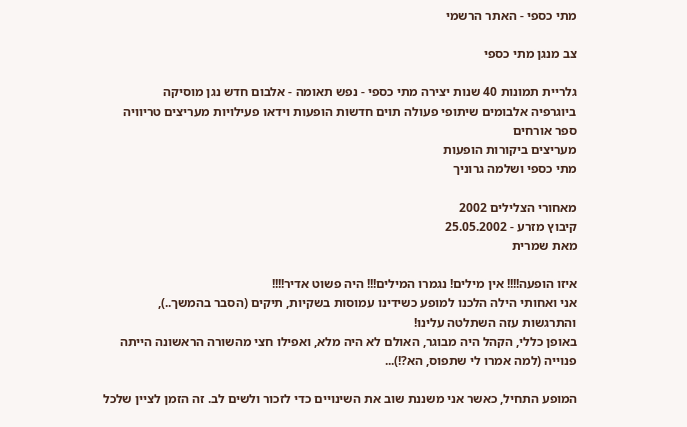מתי כספי - האתר הרשמי

צב מנגן מתי כספי

גלריית תמונות 40 שנות יצירה מתי כספי - נפש תאומה - אלבום חדש נגן מוסיקה
ביוגרפיה אלבומים שיתופי פעולה תוים חדשות הופעות וידאו פעילויות מעריצים טריוויה ספר אורחים
מעריצים ביקורות הופעות
מתי כספי ושלמה גרוניך

מאחורי הצלילים 2002
קיבוץ מזרע - 25.05.2002
מאת שמרית

איזו הופעה!!!! אין מילים! נגמרו המילים!!! היה פשוט אדיר!!!!
אני ואחותי הילה הלכנו למופע כשידינו עמוסות בשקיות, תיקים (הסבר בהמשך..), והתרגשות עזה השתלטה עלינו!
באופן כללי, הקהל היה מבוגר, האולם לא היה מלא, ואפילו חצי מהשורה הראשונה הייתה פנוייה (למה אמרו לי שתפוס, הא?!)...

המופע התחיל, כאשר אני משננת שוב את השינויים כדי לזכור ולשים לב. זה הזמן לציין שלכל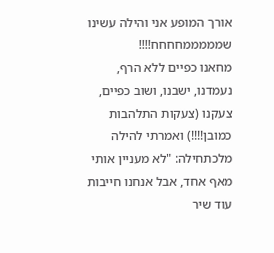אורך המופע אני והילה עשינו שמממממחחחח!!!!
מחאנו כפיים ללא הרף, נעמדנו, ישבנו, ושוב כפיים, צעקנו (צעקות התלהבות כמובן!!!!) ואמרתי להילה מלכתחילה: "לא מעניין אותי מאף אחד, אבל אנחנו חייבות עוד שיר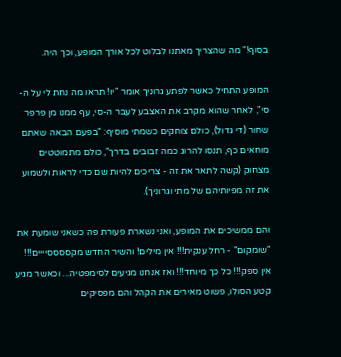בסוף!" מה שהצריך מאתנו לבלוט לכל אורך המופע, וכך היה.

המופע התחיל כאשר לפתע גרוניך אומר "יו! תראו מה נחת לי על ה-סי", לאחר שהוא מקרב את האצבע לעבר ה-סי, עף ממנו מן פרפר שחור (די גדול), כולם צוחקים כשמתי מוסיף: "בפעם הבאה שאתם מוחאים כף, תנסו להרוג כמה זבובים בדרך", כולם מתמוטטים מצחוק (קשה לתאר את זה - צריכים להיות שם כדי לראות ולשמוע את זה מפיותיהם של מתי וגרוניך).

והם ממשיכים את המופע, ואני נשארת פעורת פה כשאני שומעת את "שומקום" - רחל ענקית!!! אין מילים! והשיר החדש מקססססיייים!!! אין ספק!!! כל כך מיוחד!!! ואז אנחנו מגיעים לסימפטיה... וכאשר מגיע קטע הסולו, פשוט מאירים את הקהל והם מפסיקים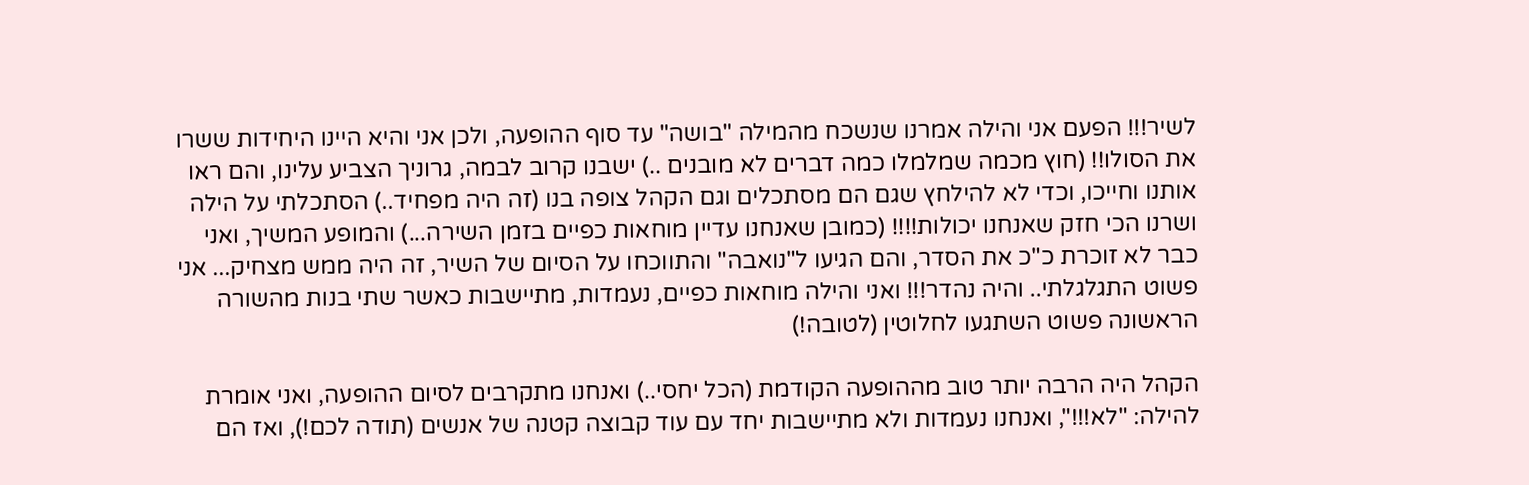לשיר!!! הפעם אני והילה אמרנו שנשכח מהמילה "בושה" עד סוף ההופעה, ולכן אני והיא היינו היחידות ששרו את הסולו!! (חוץ מכמה שמלמלו כמה דברים לא מובנים ..) ישבנו קרוב לבמה, גרוניך הצביע עלינו, והם ראו אותנו וחייכו, וכדי לא להילחץ שגם הם מסתכלים וגם הקהל צופה בנו (זה היה מפחיד..) הסתכלתי על הילה ושרנו הכי חזק שאנחנו יכולות!!!! (כמובן שאנחנו עדיין מוחאות כפיים בזמן השירה...) והמופע המשיך, ואני כבר לא זוכרת כ"כ את הסדר, והם הגיעו ל"נואבה" והתווכחו על הסיום של השיר, זה היה ממש מצחיק... אני פשוט התגלגלתי.. והיה נהדר!!! ואני והילה מוחאות כפיים, נעמדות, מתיישבות כאשר שתי בנות מהשורה הראשונה פשוט השתגעו לחלוטין (לטובה!)

הקהל היה הרבה יותר טוב מההופעה הקודמת (הכל יחסי..) ואנחנו מתקרבים לסיום ההופעה, ואני אומרת להילה: "לא!!!", ואנחנו נעמדות ולא מתיישבות יחד עם עוד קבוצה קטנה של אנשים (תודה לכם!), ואז הם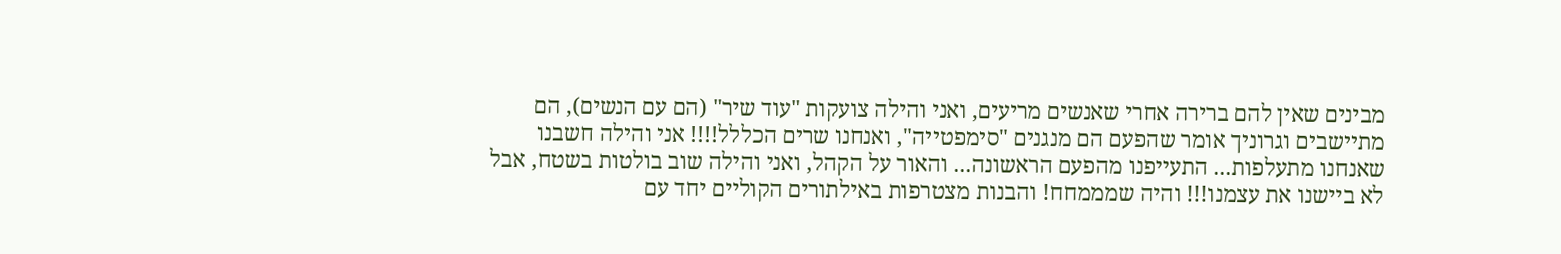מבינים שאין להם ברירה אחרי שאנשים מריעים, ואני והילה צועקות "עוד שיר" (הם עם הנשים), הם מתיישבים וגרוניך אומר שהפעם הם מנגנים "סימפטייה", ואנחנו שרים הכללל!!!! אני והילה חשבנו שאנחנו מתעלפות... התעייפנו מהפעם הראשונה... והאור על הקהל, ואני והילה שוב בולטות בשטח, אבל לא ביישנו את עצמנו!!! והיה שמממחח! והבנות מצטרפות באילתורים הקוליים יחד עם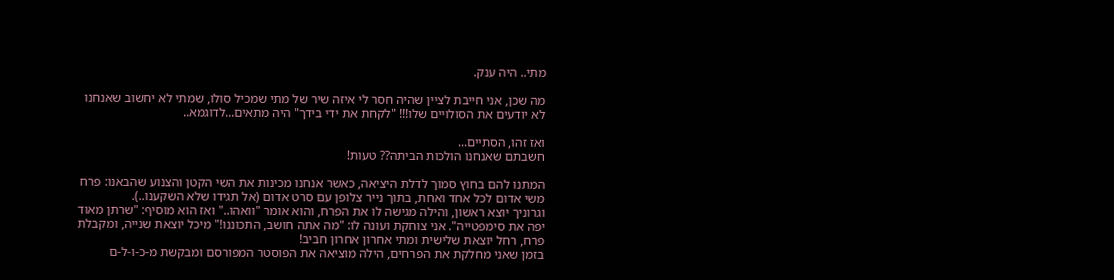מתי.. היה ענק.

מה שכן, אני חייבת לציין שהיה חסר לי איזה שיר של מתי שמכיל סולו, שמתי לא יחשוב שאנחנו לא יודעים את הסולויים שלו!!! "לקחת את ידי בידך" היה מתאים...לדוגמא..

ואז זהו, הסתיים...
חשבתם שאנחנו הולכות הביתה?? טעות!

המתנו להם בחוץ סמוך לדלת היציאה, כאשר אנחנו מכינות את השי הקטן והצנוע שהבאנו: פרח משי אדום לכל אחד ואחת, בתוך נייר צלופן עם סרט אדום (אל תגידו שלא השקענו..).
וגרוניך יוצא ראשון, והילה מגישה לו את הפרח, והוא אומר "וואהו.." ואז הוא מוסיף: "שרתן מאוד יפה את סימפטייה". אני צוחקת ועונה לו: "מה אתה חושב, התכוננו!" מיכל יוצאת שנייה, ומקבלת פרח, רחל יוצאת שלישית ומתי אחרון אחרון חביב!
בזמן שאני מחלקת את הפרחים, הילה מוציאה את הפוסטר המפורסם ומבקשת מ-כ-ו-ל-ם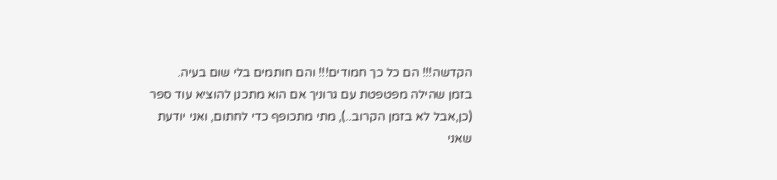הקדשה!!! הם כל כך חמודים!!! והם חותמים בלי שום בעיה.
בזמן שהילה מפטפטת עם גרוניך אם הוא מתכנן להוציא עוד ספר (כן,אבל לא בזמן הקרוב..), מתי מתכופף כדי לחתום, ואני יודעת שאני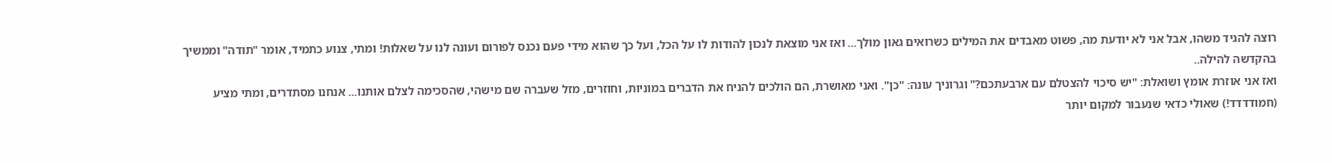רוצה להגיד משהו, אבל אני לא יודעת מה, פשוט מאבדים את המילים כשרואים גאון מולך... ואז אני מוצאת לנכון להודות לו על הכל, ועל כך שהוא מידי פעם נכנס לפורום ועונה לנו על שאלות! ומתי, צנוע כתמיד, אומר "תודה" וממשיך בהקדשה להילה..
ואז אני אוזרת אומץ ושואלת: "יש סיכוי להצטלם עם ארבעתכם?" וגרוניך עונה: "כן". ואני מאושרת, הם הולכים להניח את הדברים במוניות, וחוזרים, מזל שעברה שם מישהי, שהסכימה לצלם אותנו... אנחנו מסתדרים, ומתי מציע (חמודדדד!) שאולי כדאי שנעבור למקום יותר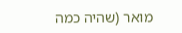מואר (שהיה כמה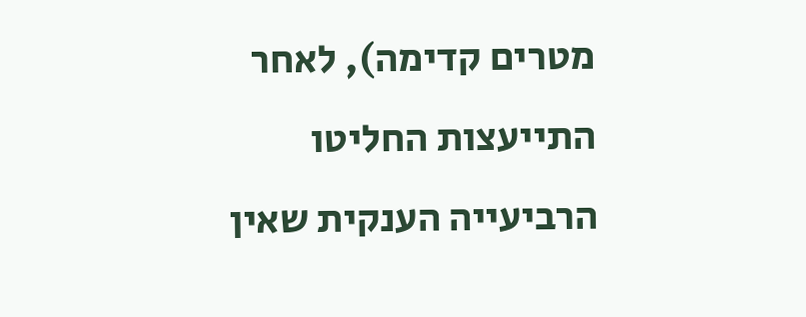מטרים קדימה), לאחר התייעצות החליטו הרביעייה הענקית שאין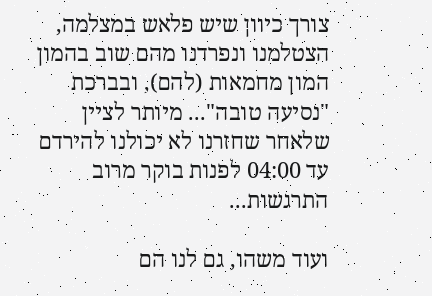צורך כיוון שיש פלאש במצלמה, הצטלמנו ונפרדנו מהם שוב בהמון המון מחמאות (להם), ובברכת "נסיעה טובה"... מיותר לציין שלאחר שחזרנו לא יכולנו להירדם עד 04:00 לפנות בוקר מרוב התרגשות...

ועוד משהו, גם לנו הם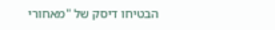הבטיחו דיסק של "מאחורי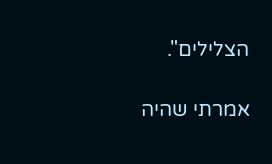הצלילים".

אמרתי שהיה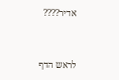אדיר????


לראש הדף